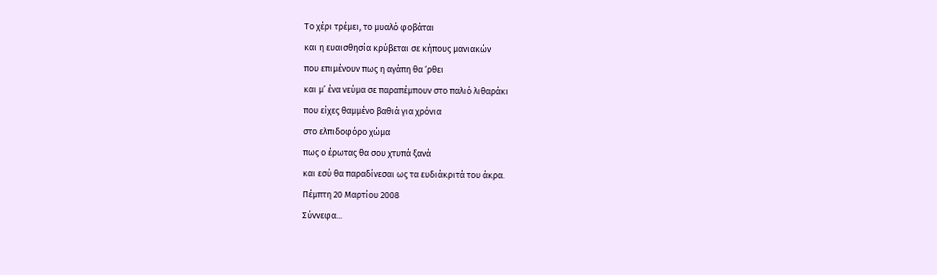Το χέρι τρέμει, το μυαλό φοβάται
και η ευαισθησία κρύβεται σε κήπους μανιακών
που επιμένουν πως η αγάπη θα ‘ρθει
και μ’ ένα νεύμα σε παραπέμπουν στο παλιό λιθαράκι
που είχες θαμμένο βαθιά για χρόνια
στο ελπιδοφόρο χώμα
πως ο έρωτας θα σου χτυπά ξανά
και εσύ θα παραδίνεσαι ως τα ευδιάκριτά του άκρα.
Πέμπτη 20 Μαρτίου 2008
Σύννεφα...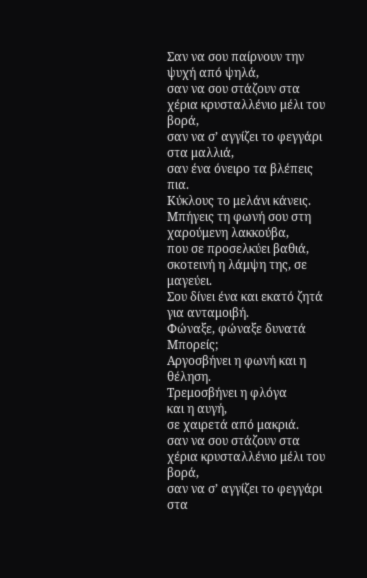Σαν να σου παίρνουν την ψυχή από ψηλά,
σαν να σου στάζουν στα χέρια κρυσταλλένιο μέλι του βορά,
σαν να σ’ αγγίζει το φεγγάρι στα μαλλιά,
σαν ένα όνειρο τα βλέπεις πια.
Κύκλους το μελάνι κάνεις.
Μπήγεις τη φωνή σου στη χαρούμενη λακκούβα,
που σε προσελκύει βαθιά,
σκοτεινή η λάμψη της, σε μαγεύει.
Σου δίνει ένα και εκατό ζητά για ανταμοιβή.
Φώναξε, φώναξε δυνατά
Μπορείς;
Αργοσβήνει η φωνή και η θέληση.
Τρεμοσβήνει η φλόγα
και η αυγή,
σε χαιρετά από μακριά.
σαν να σου στάζουν στα χέρια κρυσταλλένιο μέλι του βορά,
σαν να σ’ αγγίζει το φεγγάρι στα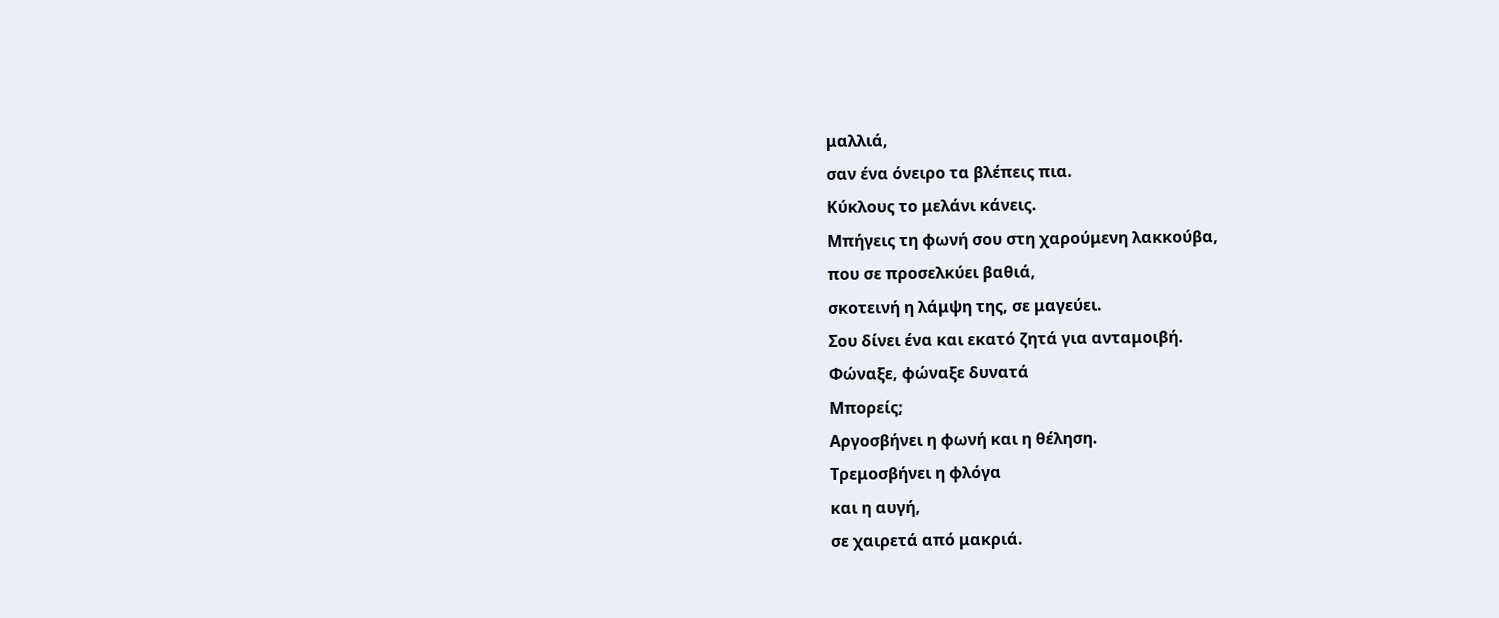μαλλιά,
σαν ένα όνειρο τα βλέπεις πια.
Κύκλους το μελάνι κάνεις.
Μπήγεις τη φωνή σου στη χαρούμενη λακκούβα,
που σε προσελκύει βαθιά,
σκοτεινή η λάμψη της, σε μαγεύει.
Σου δίνει ένα και εκατό ζητά για ανταμοιβή.
Φώναξε, φώναξε δυνατά
Μπορείς;
Αργοσβήνει η φωνή και η θέληση.
Τρεμοσβήνει η φλόγα
και η αυγή,
σε χαιρετά από μακριά.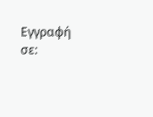Εγγραφή σε: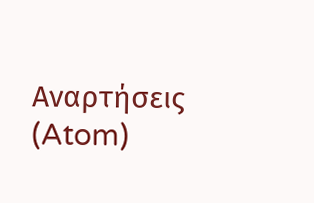Αναρτήσεις (Atom)